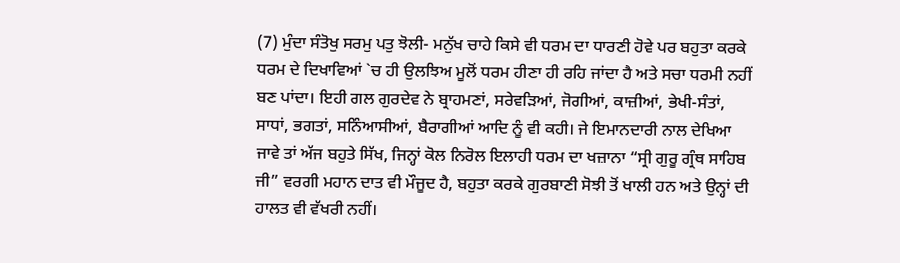(7) ਮੁੰਦਾ ਸੰਤੋਖੁ ਸਰਮੁ ਪਤੁ ਝੋਲੀ- ਮਨੁੱਖ ਚਾਹੇ ਕਿਸੇ ਵੀ ਧਰਮ ਦਾ ਧਾਰਣੀ ਹੋਵੇ ਪਰ ਬਹੁਤਾ ਕਰਕੇ ਧਰਮ ਦੇ ਦਿਖਾਵਿਆਂ `ਚ ਹੀ ਉਲਝਿਅ ਮੂਲੋਂ ਧਰਮ ਹੀਣਾ ਹੀ ਰਹਿ ਜਾਂਦਾ ਹੈ ਅਤੇ ਸਚਾ ਧਰਮੀ ਨਹੀਂ ਬਣ ਪਾਂਦਾ। ਇਹੀ ਗਲ ਗੁਰਦੇਵ ਨੇ ਬ੍ਰਾਹਮਣਾਂ, ਸਰੇਵੜਿਆਂ, ਜੋਗੀਆਂ, ਕਾਜ਼ੀਆਂ, ਭੇਖੀ-ਸੰਤਾਂ, ਸਾਧਾਂ, ਭਗਤਾਂ, ਸਨਿੰਆਸੀਆਂ, ਬੈਰਾਗੀਆਂ ਆਦਿ ਨੂੰ ਵੀ ਕਹੀ। ਜੇ ਇਮਾਨਦਾਰੀ ਨਾਲ ਦੇਖਿਆ ਜਾਵੇ ਤਾਂ ਅੱਜ ਬਹੁਤੇ ਸਿੱਖ, ਜਿਨ੍ਹਾਂ ਕੋਲ ਨਿਰੋਲ ਇਲਾਹੀ ਧਰਮ ਦਾ ਖਜ਼ਾਨਾ “ਸ੍ਰੀ ਗੁਰੂ ਗ੍ਰੰਥ ਸਾਹਿਬ ਜੀ” ਵਰਗੀ ਮਹਾਨ ਦਾਤ ਵੀ ਮੌਜੂਦ ਹੈ, ਬਹੁਤਾ ਕਰਕੇ ਗੁਰਬਾਣੀ ਸੋਝੀ ਤੋਂ ਖਾਲੀ ਹਨ ਅਤੇ ਉਨ੍ਹਾਂ ਦੀ ਹਾਲਤ ਵੀ ਵੱਖਰੀ ਨਹੀਂ।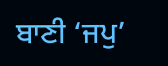ਬਾਣੀ ‘ਜਪੁ’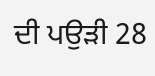ਦੀ ਪਉੜੀ 28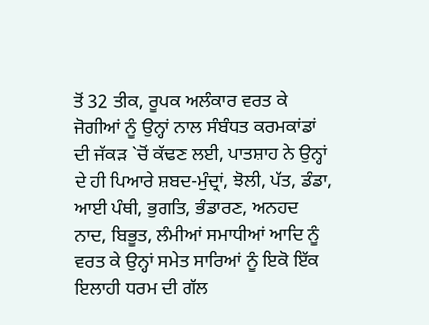ਤੋਂ 32 ਤੀਕ, ਰੂਪਕ ਅਲੰਕਾਰ ਵਰਤ ਕੇ ਜੋਗੀਆਂ ਨੂੰ ਉਨ੍ਹਾਂ ਨਾਲ ਸੰਬੰਧਤ ਕਰਮਕਾਂਡਾਂ ਦੀ ਜੱਕੜ `ਚੋਂ ਕੱਢਣ ਲਈ, ਪਾਤਸ਼ਾਹ ਨੇ ਉਨ੍ਹਾਂ ਦੇ ਹੀ ਪਿਆਰੇ ਸ਼ਬਦ-ਮੁੰਦ੍ਰਾਂ, ਝੋਲੀ, ਪੱਤ, ਡੰਡਾ, ਆਈ ਪੰਥੀ, ਭੁਗਤਿ, ਭੰਡਾਰਣ, ਅਨਹਦ ਨਾਦ, ਬਿਭੂਤ, ਲੰਮੀਆਂ ਸਮਾਧੀਆਂ ਆਦਿ ਨੂੰ ਵਰਤ ਕੇ ਉਨ੍ਹਾਂ ਸਮੇਤ ਸਾਰਿਆਂ ਨੂੰ ਇਕੋ ਇੱਕ ਇਲਾਹੀ ਧਰਮ ਦੀ ਗੱਲ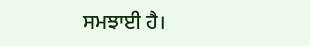ਸਮਝਾਈ ਹੈ।